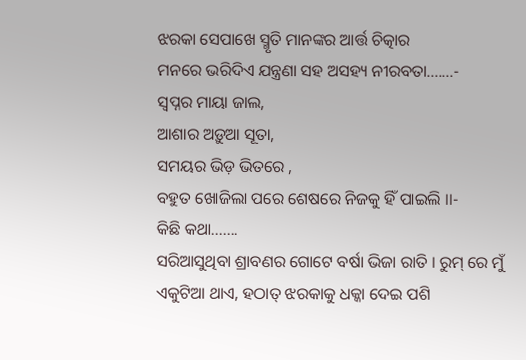ଝରକା ସେପାଖେ ସ୍ମୃତି ମାନଙ୍କର ଆର୍ତ୍ତ ଚିତ୍କାର
ମନରେ ଭରିଦିଏ ଯନ୍ତ୍ରଣା ସହ ଅସହ୍ୟ ନୀରବତା.......-
ସ୍ଵପ୍ନର ମାୟା ଜାଲ,
ଆଶାର ଅଡ଼ୁଆ ସୂତା,
ସମୟର ଭିଡ଼ ଭିତରେ ,
ବହୁତ ଖୋଜିଲା ପରେ ଶେଷରେ ନିଜକୁ ହିଁ ପାଇଲି ।।-
କିଛି କଥା.......
ସରିଆସୁଥିବା ଶ୍ରାବଣର ଗୋଟେ ବର୍ଷା ଭିଜା ରାତି । ରୁମ୍ ରେ ମୁଁ ଏକୁଟିଆ ଥାଏ, ହଠାତ୍ ଝରକାକୁ ଧକ୍କା ଦେଇ ପଶି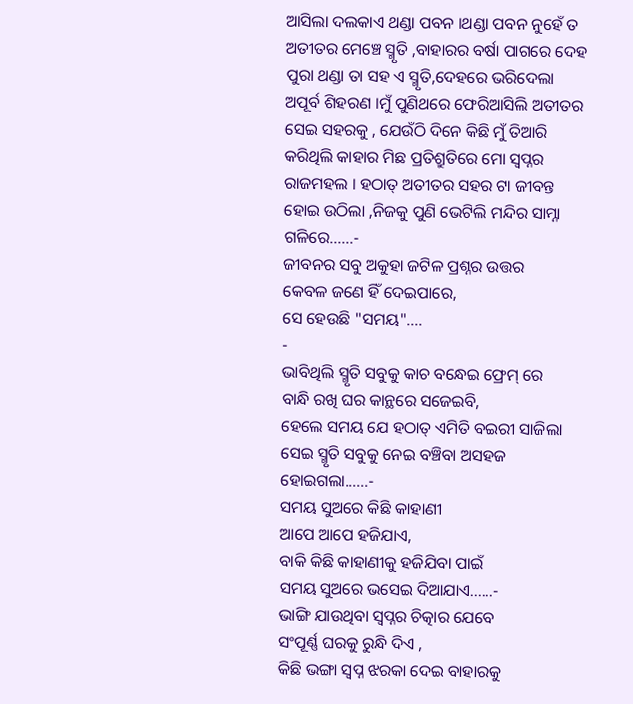ଆସିଲା ଦଲକାଏ ଥଣ୍ଡା ପବନ ।ଥଣ୍ଡା ପବନ ନୁହେଁ ତ ଅତୀତର ମେଞ୍ଚେ ସ୍ମୃତି ,ବାହାରର ବର୍ଷା ପାଗରେ ଦେହ ପୁରା ଥଣ୍ଡା ତା ସହ ଏ ସ୍ମୃତି,ଦେହରେ ଭରିଦେଲା ଅପୂର୍ବ ଶିହରଣ ।ମୁଁ ପୁଣିଥରେ ଫେରିଆସିଲି ଅତୀତର ସେଇ ସହରକୁ , ଯେଉଁଠି ଦିନେ କିଛି ମୁଁ ତିଆରି କରିଥିଲି କାହାର ମିଛ ପ୍ରତିଶ୍ରୁତିରେ ମୋ ସ୍ୱପ୍ନର ରାଜମହଲ । ହଠାତ୍ ଅତୀତର ସହର ଟା ଜୀବନ୍ତ ହୋଇ ଉଠିଲା ,ନିଜକୁ ପୁଣି ଭେଟିଲି ମନ୍ଦିର ସାମ୍ନା ଗଳିରେ......-
ଜୀବନର ସବୁ ଅକୁହା ଜଟିଳ ପ୍ରଶ୍ନର ଉତ୍ତର
କେବଳ ଜଣେ ହିଁ ଦେଇପାରେ,
ସେ ହେଉଛି "ସମୟ"....
-
ଭାବିଥିଲି ସ୍ମୃତି ସବୁକୁ କାଚ ବନ୍ଧେଇ ଫ୍ରେମ୍ ରେ
ବାନ୍ଧି ରଖି ଘର କାନ୍ଥରେ ସଜେଇବି,
ହେଲେ ସମୟ ଯେ ହଠାତ୍ ଏମିତି ବଇରୀ ସାଜିଲା
ସେଇ ସ୍ମୃତି ସବୁକୁ ନେଇ ବଞ୍ଚିବା ଅସହଜ ହୋଇଗଲା......-
ସମୟ ସୁଅରେ କିଛି କାହାଣୀ
ଆପେ ଆପେ ହଜିଯାଏ,
ବାକି କିଛି କାହାଣୀକୁ ହଜିଯିବା ପାଇଁ
ସମୟ ସୁଅରେ ଭସେଇ ଦିଆଯାଏ......-
ଭାଙ୍ଗି ଯାଉଥିବା ସ୍ୱପ୍ନର ଚିତ୍କାର ଯେବେ
ସଂପୂର୍ଣ୍ଣ ଘରକୁ ରୁନ୍ଧି ଦିଏ ,
କିଛି ଭଙ୍ଗା ସ୍ବପ୍ନ ଝରକା ଦେଇ ବାହାରକୁ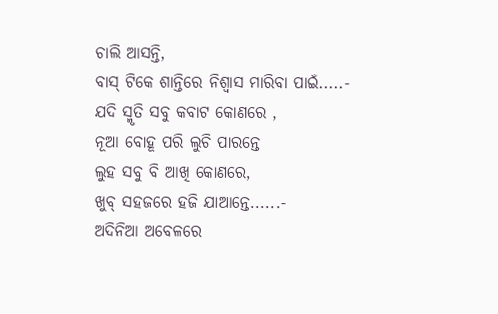ଚାଲି ଆସନ୍ତି,
ବାସ୍ ଟିକେ ଶାନ୍ତିରେ ନିଶ୍ୱାସ ମାରିବା ପାଇଁ.....-
ଯଦି ସ୍ମୃତି ସବୁ କବାଟ କୋଣରେ ,
ନୂଆ ବୋହୂ ପରି ଲୁଚି ପାରନ୍ତେ
ଲୁହ ସବୁ ବି ଆଖି କୋଣରେ,
ଖୁବ୍ ସହଜରେ ହଜି ଯାଆନ୍ତେ......-
ଅଦିନିଆ ଅବେଳରେ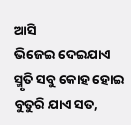ଆସି
ଭିଜେଇ ଦେଇଯାଏ
ସ୍ମୃତି ସବୁ କୋହ ହୋଇ ବୁତୁରି ଯାଏ ସତ,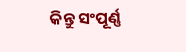କିନ୍ତୁ ସଂପୂର୍ଣ୍ଣ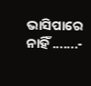ଭାସିପାରେ ନାହିଁ .......-